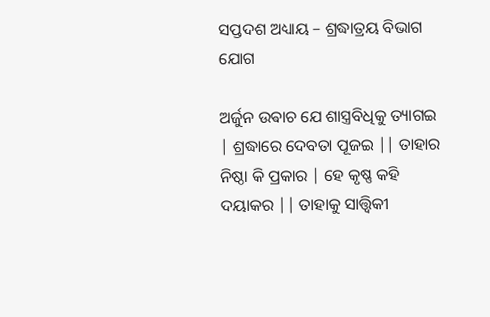ସପ୍ତଦଶ ଅଧ୍ୟାୟ – ଶ୍ରଦ୍ଧାତ୍ରୟ ବିଭାଗ ଯୋଗ

ଅର୍ଜୁନ ଉଵାଚ ଯେ ଶାସ୍ତ୍ରବିଧିକୁ ତ୍ୟାଗଇ | ଶ୍ରଦ୍ଧାରେ ଦେବତା ପୂଜଇ || ତାହାର ନିଷ୍ଠା କି ପ୍ରକାର | ହେ କୃଷ୍ଣ କହି ଦୟାକର || ତାହାକୁ ସାତ୍ତ୍ଵିକୀ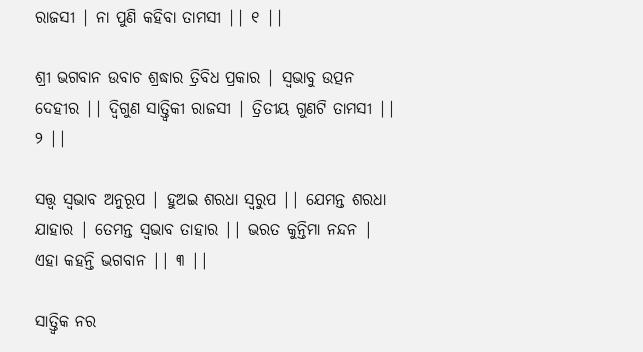ରାଜସୀ | ନା ପୁଣି କହିବା ତାମସୀ || ୧ ||

ଶ୍ରୀ ଭଗବାନ ଉବାଚ ଶ୍ରଦ୍ଧାର ତ୍ରିବିଧ ପ୍ରକାର | ସ୍ୱଭାବୁ ଉତ୍ପନ ଦେହୀର || ଦ୍ଵିଗୁଣ ସାତ୍ତ୍ଵିକୀ ରାଜସୀ | ତ୍ରିତୀୟ ଗୁଣଟି ତାମସୀ || ୨ ||

ସତ୍ତ୍ଵ ସ୍ୱଭାବ ଅନୁରୂପ | ହୁଅଇ ଶରଧା ସ୍ବରୁପ || ଯେମନ୍ତ ଶରଧା ଯାହାର | ତେମନ୍ତ ସ୍ୱଭାବ ତାହାର || ଭରତ କୁନ୍ତିମା ନନ୍ଦନ | ଏହା କହନ୍ତି ଭଗବାନ || ୩ ||

ସାତ୍ତ୍ଵିକ ନର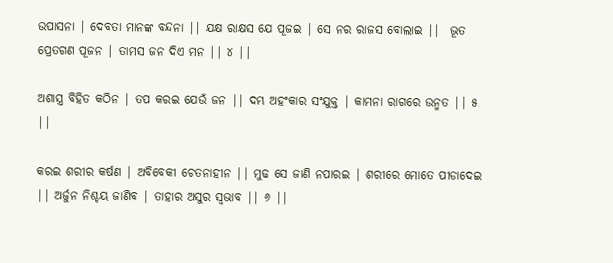ଉପାସନା | ଦେବତା ମାନଙ୍କ ବନ୍ଦନା || ଯକ୍ଷ ରାକ୍ଷସ ଯେ ପୂଜଇ | ସେ ନର ରାଜସ ବୋଲାଇ ||  ଭୂତ ପ୍ରେତଗଣ ପୂଜନ | ତାମସ ଜନ ଦିଏ ମନ || ୪ ||

ଅଶାସ୍ତ୍ର ବିହିତ କଠିନ | ତପ କରଇ ଯେଉଁ ଜନ || ଦମ୍ଭ ଅହଂକାର ସଂଯୁକ୍ତ | କାମନା ରାଗରେ ଉନ୍ମତ || ୫ ||

କରଇ ଶରୀର କର୍ଷଣ | ଅବିବେକୀ ଚେତନାହୀନ || ମୁଢ ସେ ଜାଣି ନପାରଇ | ଶରୀରେ ମୋତେ ପୀଡାଦେଇ || ଅର୍ଜୁନ ନିଶ୍ଚୟ ଜାଣିବ | ତାହାର ଅସୁର ସ୍ୱଭାବ || ୬ ||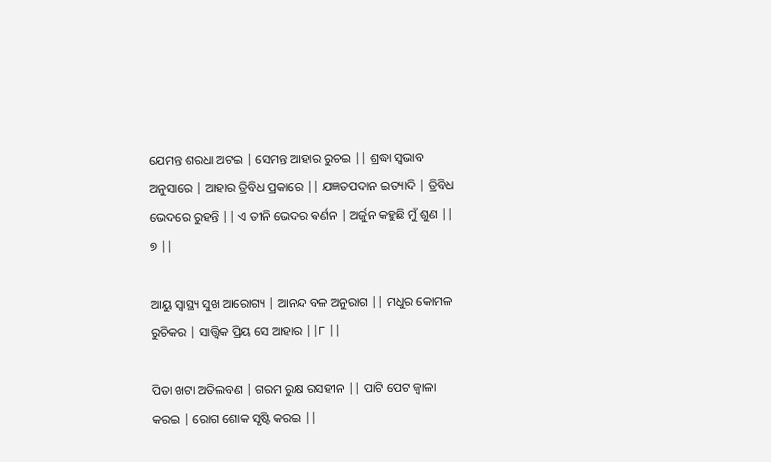ଯେମନ୍ତ ଶରଧା ଅଟଇ | ସେମନ୍ତ ଆହାର ରୁଚଇ || ଶ୍ରଦ୍ଧା ସ୍ୱଭାବ ଅନୁସାରେ | ଆହାର ତ୍ରିବିଧ ପ୍ରକାରେ || ଯଜ୍ଞତପଦାନ ଇତ୍ୟାଦି | ତ୍ରିବିଧ ଭେଦରେ ରୁହନ୍ତି || ଏ ତୀନି ଭେଦର ଵର୍ଣନ | ଅର୍ଜୁନ କହୁଛି ମୁଁ ଶୁଣ || ୭ ||

ଆୟୁ ସ୍ବାସ୍ଥ୍ୟ ସୁଖ ଆରୋଗ୍ୟ | ଆନନ୍ଦ ବଳ ଅନୁରାଗ || ମଧୁର କୋମଳ ରୁଚିକର | ସାତ୍ତ୍ଵିକ ପ୍ରିୟ ସେ ଆହାର ||୮ ||

ପିତା ଖଟା ଅତିଲବଣ | ଗରମ ରୁକ୍ଷ ରସହୀନ || ପାଟି ପେଟ ଜ୍ବାଳା କରଇ | ରୋଗ ଶୋକ ସୃଷ୍ଟି କରଇ ||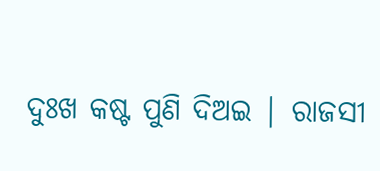ଦୁଃଖ କଷ୍ଟ ପୁଣି ଦିଅଇ | ରାଜସୀ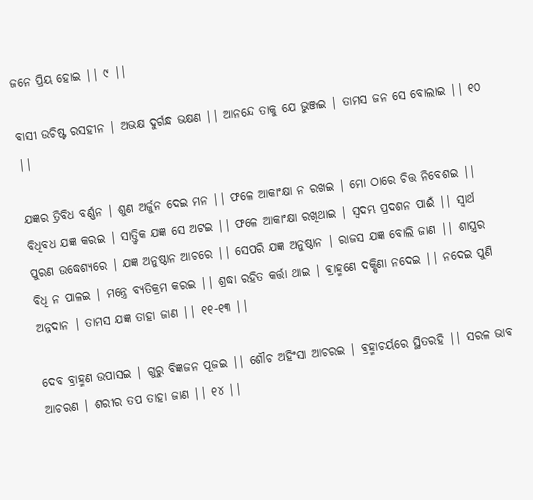ଜନେ ପ୍ରିୟ ହୋଇ || ୯ ||

ବାସୀ ଉଚିଷ୍ଟ ରସହୀନ | ଅଭକ୍ଷ ଦୁର୍ଗନ୍ଧ ଭକ୍ଷଣ || ଆନନ୍ଦେ ତାକୁ ଯେ ଭୁଞ୍ଜଇ | ତାମସ ଜନ ସେ ବୋଲାଇ || ୧୦ ||

ଯଜ୍ଞର ତ୍ରିବିଧ ବର୍ଣ୍ଣନ | ଶୁଣ ଅର୍ଜୁନ ଦେଇ ମନ || ଫଳେ ଆକାଂକ୍ଷା ନ ରଖଇ | ମୋ ଠାରେ ଚିତ୍ତ ନିବେଶଇ || ବିଧିବଧ ଯଜ୍ଞ କରଇ | ସାତ୍ତ୍ଵିକ ଯଜ୍ଞ ସେ ଅଟଇ || ଫଳେ ଆକାଂକ୍ଷା ରଖିଥାଇ | ସ୍ଵଦମ୍ଭ ପ୍ରଦଶନ ପାଈଁ || ସ୍ୱାର୍ଥ ପୁରଣ ଉଦ୍ଧେଶ୍ୟରେ | ଯଜ୍ଞ ଅନୁଷ୍ଠାନ ଆଚରେ || ସେପରି ଯଜ୍ଞ ଅନୁଷ୍ଠାନ | ରାଜସ ଯଜ୍ଞ ବୋଲି ଜାଣ || ଶାସ୍ତ୍ରର ବିଧି ନ ପାଳଇ | ମନ୍ତ୍ରେ ବ୍ୟତିକ୍ରମ କରଇ || ଶ୍ରଦ୍ଧା ରହିତ କର୍ତ୍ତା ଥାଇ | ଵ୍ରାହ୍ମଣେ ଦକ୍ଷିଣା ନଦେଇ || ନଦେଇ ପୁଣି ଅନ୍ନଦାନ | ତାମସ ଯଜ୍ଞ ତାହା ଜାଣ || ୧୧-୧୩ ||

ଦେବ ବ୍ରାହ୍ମଣ ଉପାସଇ | ଗୁରୁ ବିଜ୍ଞଜନ ପୂଜଇ || ଶୌଚ ଅହିଂସା ଆଚରଇ | ଵ୍ରହ୍ମାଚର୍ୟରେ ସ୍ଥିତରହି || ସରଳ ଭାବ ଆଚରଣ | ଶରୀର ତପ ତାହା ଜାଣ || ୧୪ ||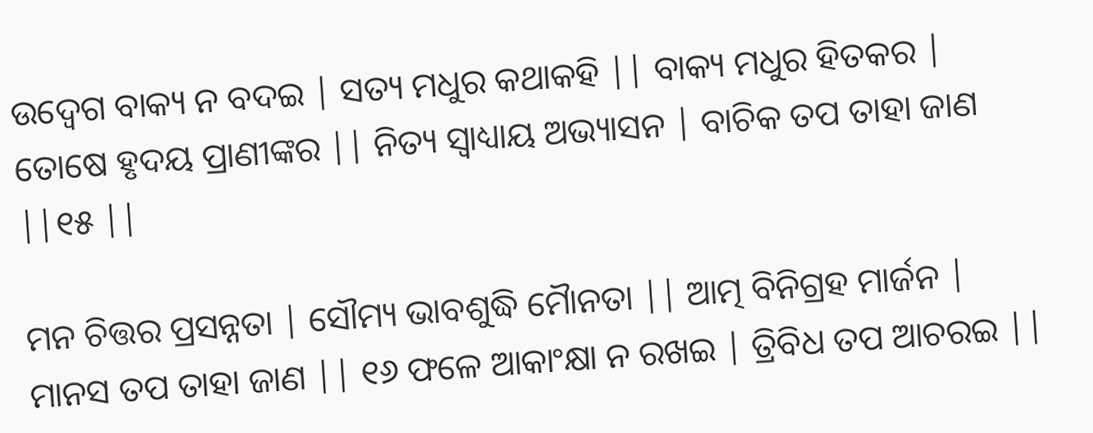ଉଦ୍ବେଗ ବାକ୍ୟ ନ ବଦଇ | ସତ୍ୟ ମଧୁର କଥାକହି || ବାକ୍ୟ ମଧୁର ହିତକର | ତୋଷେ ହୃଦୟ ପ୍ରାଣୀଙ୍କର || ନିତ୍ୟ ସ୍ୱାଧ୍ୟାୟ ଅଭ୍ୟାସନ | ବାଚିକ ତପ ତାହା ଜାଣ ||୧୫ ||

ମନ ଚିତ୍ତର ପ୍ରସନ୍ନତା | ସୌମ୍ୟ ଭାବଶୁଦ୍ଧି ମୋୖନତା || ଆତ୍ମ ବିନିଗ୍ରହ ମାର୍ଜନ | ମାନସ ତପ ତାହା ଜାଣ || ୧୬ ଫଳେ ଆକାଂକ୍ଷା ନ ରଖଇ | ତ୍ରିବିଧ ତପ ଆଚରଇ ||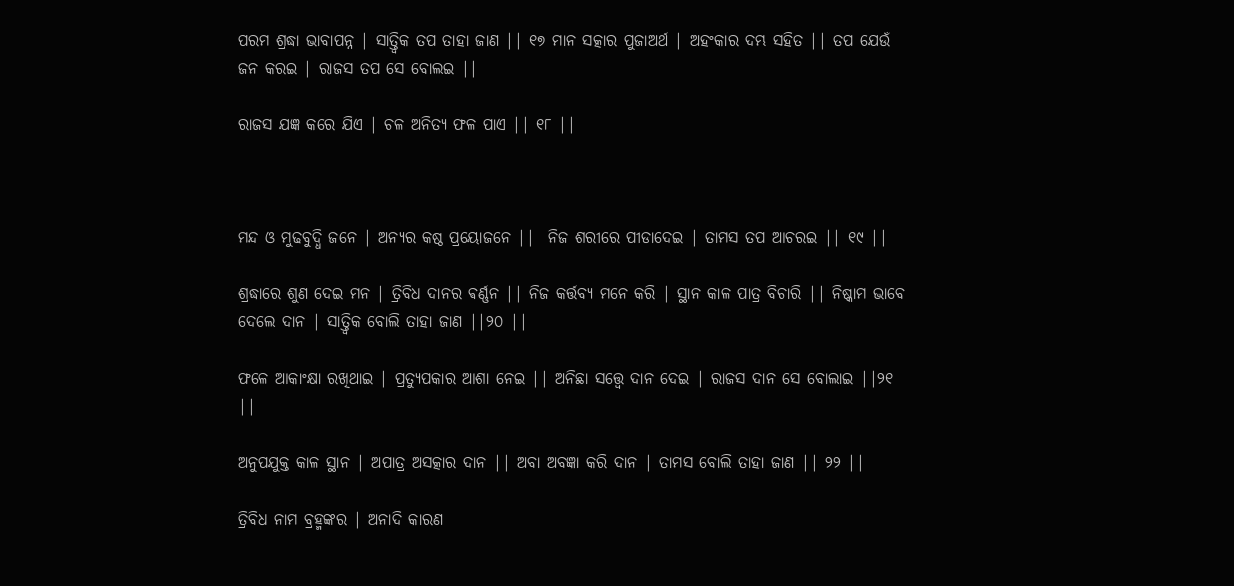ପରମ ଶ୍ରଦ୍ଧା ଭାବାପନ୍ନ | ସାତ୍ତ୍ଵିକ ତପ ତାହା ଜାଣ || ୧୭ ମାନ ସତ୍କାର ପୁଜାଅର୍ଥ | ଅହଂକାର ଦମ୍ଭ ସହିତ || ତପ ଯେଉଁ ଜନ କରଇ | ରାଜସ ତପ ସେ ବୋଲଇ ||

ରାଜସ ଯଜ୍ଞ କରେ ଯିଏ | ଚଳ ଅନିତ୍ୟ ଫଳ ପାଏ || ୧୮ ||



ମନ୍ଦ ଓ ମୁଢବୁଦ୍ଧି ଜନେ | ଅନ୍ୟର କଷ୍ଠ ପ୍ରୟୋଜନେ ||  ନିଜ ଶରୀରେ ପୀଡାଦେଇ | ତାମସ ତପ ଆଚରଇ || ୧୯ ||

ଶ୍ରଦ୍ଧାରେ ଶୁଣ ଦେଇ ମନ | ତ୍ରିବିଧ ଦାନର ଵର୍ଣ୍ଣନ || ନିଜ କର୍ତ୍ତବ୍ୟ ମନେ କରି | ସ୍ଥାନ କାଳ ପାତ୍ର ବିଚାରି || ନିଷ୍କାମ ଭାବେ ଦେଲେ ଦାନ | ସାତ୍ତ୍ୱିକ ବୋଲି ତାହା ଜାଣ ||୨୦ ||

ଫଳେ ଆକାଂକ୍ଷା ରଖିଥାଇ | ପ୍ରତ୍ୟୁପକାର ଆଶା ନେଇ || ଅନିଛା ସତ୍ତ୍ୱେ ଦାନ ଦେଇ | ରାଜସ ଦାନ ସେ ବୋଲାଇ ||୨୧ ||

ଅନୁପଯୁକ୍ତ କାଳ ସ୍ଥାନ | ଅପାତ୍ର ଅସତ୍କାର ଦାନ || ଅବା ଅବଜ୍ଞା କରି ଦାନ | ତାମସ ବୋଲି ତାହା ଜାଣ || ୨୨ ||

ତ୍ରିବିଧ ନାମ ବ୍ରହ୍ମଙ୍କର | ଅନାଦି କାରଣ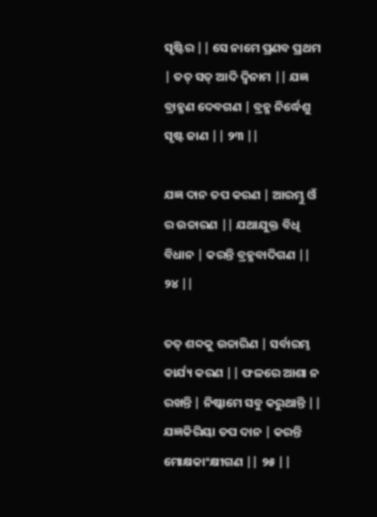ସୃଷ୍ଟିର || ସେ ନାମେ ପ୍ରଣବ ପ୍ରଥମ | ତତ୍ ସତ୍ ଆଦି ଦ୍ଵିନାମ || ଯଜ୍ଞ ବ୍ରାହ୍ମଣ ଦେବଗଣ | ବ୍ରହ୍ମ ନିର୍ଦ୍ଧେଶୁ ସୃଷ୍ଟ ଜାଣ || ୨୩ ||

ଯଜ୍ଞ ଦାନ ତପ କରଣ | ଆରମ୍ଭୁ ଓଁ ର ଉଚ୍ଚାରଣ || ଯଥାଯୁକ୍ତ ବିଧି ବିଧାନ | କରନ୍ତି ବ୍ରହ୍ମବାଦିଗଣ || ୨୪ ||

ତତ୍ ଶବ୍ଦକୁ ଉଚ୍ଚାରିଣ | ସର୍ବାରମ୍ଭ କାର୍ଯ୍ୟ କରଣ || ଫଳରେ ଆଶା ନ ରଖନ୍ତି | ନିଷ୍କାମେ ସବୁ କରୁଥାନ୍ତି || ଯଜ୍ଞକିରିୟା ତପ ଦାନ | କରନ୍ତି ମୋକ୍ଷକାଂକ୍ଷୀଗଣ || ୨୫ ||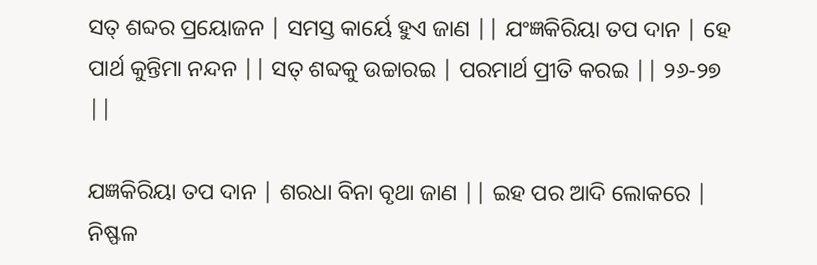ସତ୍ ଶବ୍ଦର ପ୍ରୟୋଜନ | ସମସ୍ତ କାର୍ୟେ ହୁଏ ଜାଣ || ଯଂଜ୍ଞକିରିୟା ତପ ଦାନ | ହେ ପାର୍ଥ କୁନ୍ତିମା ନନ୍ଦନ || ସତ୍ ଶବ୍ଦକୁ ଉଚ୍ଚାରଇ | ପରମାର୍ଥ ପ୍ରୀତି କରଇ || ୨୬-୨୭ ||

ଯଜ୍ଞକିରିୟା ତପ ଦାନ | ଶରଧା ବିନା ବୃଥା ଜାଣ || ଇହ ପର ଆଦି ଲୋକରେ | ନିଷ୍ଫଳ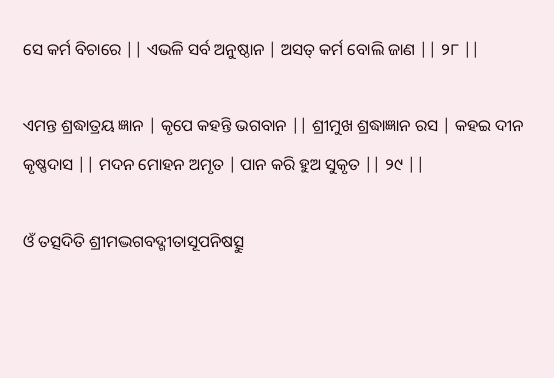ସେ କର୍ମ ବିଚାରେ || ଏଭଳି ସର୍ବ ଅନୁଷ୍ଠାନ | ଅସତ୍ କର୍ମ ବୋଲି ଜାଣ || ୨୮ ||

ଏମନ୍ତ ଶ୍ରଦ୍ଧାତ୍ରୟ ଜ୍ଞାନ | କୃପେ କହନ୍ତି ଭଗବାନ || ଶ୍ରୀମୁଖ ଶ୍ରଦ୍ଧାଜ୍ଞାନ ରସ | କହଇ ଦୀନ କୃଷ୍ଣଦାସ || ମଦନ ମୋହନ ଅମୃତ | ପାନ କରି ହୁଅ ସୁକୃତ || ୨୯ ||

ଓଁ ତତ୍ସଦିତି ଶ୍ରୀମଦ୍ଭଗବଦ୍ଗୀତାସୂପନିଷତ୍ସୁ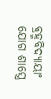ଵ୍ରହ୍ମବିଦ୍ୟାୟାଂ ଯୋଗ ଶାସ୍ତ୍ରେ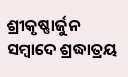ଶ୍ରୀକୃଷ୍ଣାର୍ଜୁନ ସମ୍ବାଦେ ଶ୍ରଦ୍ଧାତ୍ରୟ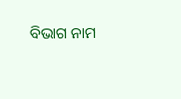ବିଭାଗ ନାମ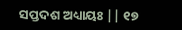ସପ୍ତଦଶ ଅଧ୍ୟାୟଃ || ୧୭